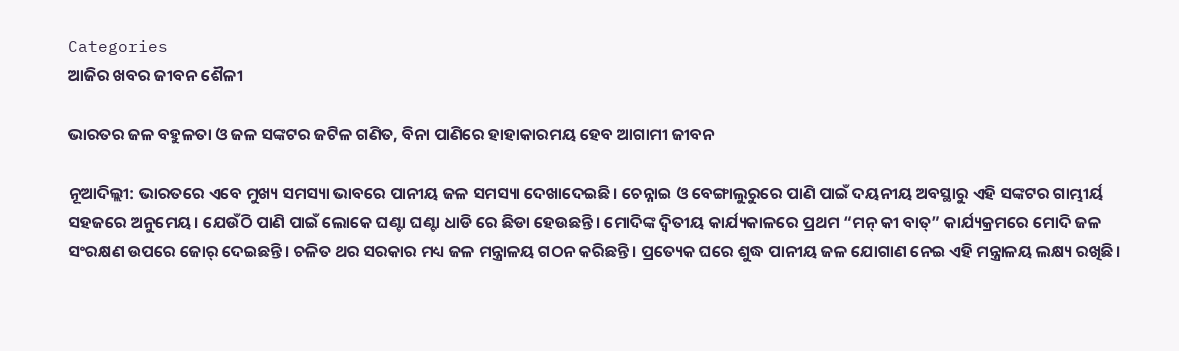Categories
ଆଜିର ଖବର ଜୀବନ ଶୈଳୀ

ଭାରତର ଜଳ ବହୁଳତା ଓ ଜଳ ସଙ୍କଟର ଜଟିଳ ଗଣିତ, ବିନା ପାଣିରେ ହାହାକାରମୟ ହେବ ଆଗାମୀ ଜୀବନ

ନୂଆଦିଲ୍ଲୀ: ଭାରତରେ ଏବେ ମୁଖ୍ୟ ସମସ୍ୟା ଭାବରେ ପାନୀୟ ଜଳ ସମସ୍ୟା ଦେଖାଦେଇଛି। ଚେନ୍ନାଇ ଓ ବେଙ୍ଗାଲୁରୁରେ ପାଣି ପାଇଁ ଦୟନୀୟ ଅବସ୍ଥାରୁ ଏହି ସଙ୍କଟର ଗାମ୍ଭୀର୍ୟ ସହଜରେ ଅନୁମେୟ। ଯେଉଁଠି ପାଣି ପାଇଁ ଲୋକେ ଘଣ୍ଟା ଘଣ୍ଟା ଧାଡି ରେ ଛିଡା ହେଉଛନ୍ତି। ମୋଦିଙ୍କ ଦ୍ବିତୀୟ କାର୍ଯ୍ୟକାଳରେ ପ୍ରଥମ “ମନ୍‌ କୀ ବାତ୍‌” କାର୍ଯ୍ୟକ୍ରମରେ ମୋଦି ଜଳ ସଂରକ୍ଷଣ ଉପରେ ଜୋର୍‌ ଦେଇଛନ୍ତି। ଚଳିତ ଥର ସରକାର ମଧ୍ୟ ଜଳ ମନ୍ତ୍ରାଳୟ ଗଠନ କରିଛନ୍ତି। ପ୍ରତ୍ୟେକ ଘରେ ଶୁଦ୍ଧ ପାନୀୟ ଜଳ ଯୋଗାଣ ନେଇ ଏହି ମନ୍ତ୍ରାଳୟ ଲକ୍ଷ୍ୟ ରଖିଛି।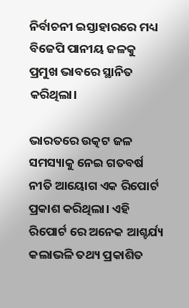ନିର୍ବାଚନୀ ଇସ୍ତାହାରରେ ମଧ୍ୟ ବିଜେପି ପାନୀୟ ଜଳକୁ ପ୍ରମୁଖ ଭାବରେ ସ୍ଥାନିତ କରିଥିଲା।

ଭାରତରେ ଉତ୍କଟ ଜଳ ସମସ୍ୟାକୁ ନେଇ ଗତବର୍ଷ ନୀତି ଆୟୋଗ ଏକ ରିପୋର୍ଟ ପ୍ରକାଶ କରିଥିଲା। ଏହି ରିପୋର୍ଟ ରେ ଅନେକ ଆଶ୍ଚର୍ଯ୍ୟ କଲାଭଳି ତଥ୍ୟ ପ୍ରକାଶିତ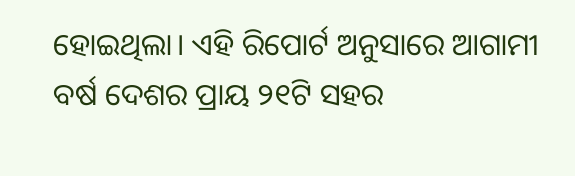ହୋଇଥିଲା। ଏହି ରିପୋର୍ଟ ଅନୁସାରେ ଆଗାମୀ ବର୍ଷ ଦେଶର ପ୍ରାୟ ୨୧ଟି ସହର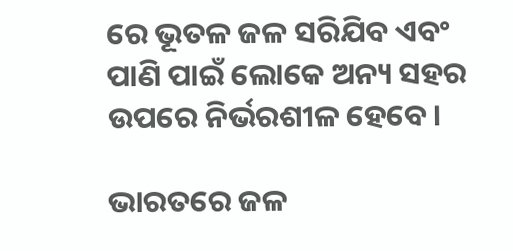ରେ ଭୂତଳ ଜଳ ସରିଯିବ ଏବଂ ପାଣି ପାଇଁ ଲୋକେ ଅନ୍ୟ ସହର ଉପରେ ନିର୍ଭରଶୀଳ ହେବେ।

ଭାରତରେ ଜଳ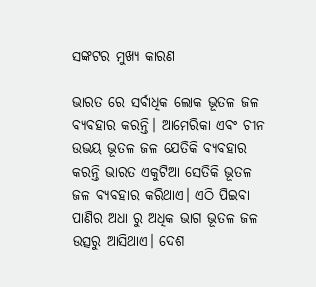ସଙ୍କଟର ମୁଖ୍ୟ କାରଣ

ଭାରତ ରେ ସର୍ବାଧିକ ଲୋକ ଭୂତଳ ଜଳ ବ୍ୟବହାର କରନ୍ତି। ଆମେରିକା ଏବଂ ଚୀନ ଉଭୟ ଭୂତଳ ଜଳ ଯେତିକି ବ୍ୟବହାର କରନ୍ତି ଭାରତ ଏକୁଟିଆ ସେତିକି ଭୂତଳ ଜଳ ବ୍ୟବହାର କରିଥାଏ। ଏଠି ପିଇବା ପାଣିର ଅଧା ରୁ ଅଧିକ ଭାଗ ଭୂତଳ ଜଳ ଉତ୍ସରୁ ଆସିଥାଏ। ଦେଶ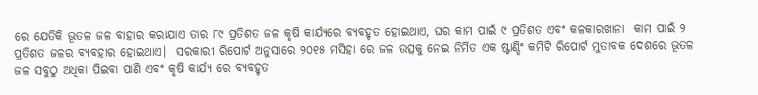ରେ ଯେତିକି ଭୂତଳ ଜଳ ବାହାର କରାଯାଏ ତାର ୮୯ ପ୍ରତିଶତ ଜଳ କୃଷି କାର୍ଯ୍ୟରେ ବ୍ୟବହୃତ ହୋଇଥାଏ, ଘର କାମ ପାଇଁ ୯ ପ୍ରତିଶତ ଏବଂ କଳକାରଖାନା  କାମ ପାଇଁ ୨ ପ୍ରତିଶତ ଜଳର ବ୍ୟବହାର ହୋଇଥାଏ।  ସରକାରୀ ରିପୋର୍ଟ ଅନୁସାରେ ୨୦୧୫ ମସିହା ରେ ଜଳ ଉତ୍ସକୁ ନେଇ ନିର୍ମିତ ଏକ ଷ୍ଟାଣ୍ଡିଂ କମିଟି ରିପୋର୍ଟ ମୁତାବକ ଦେଶରେ ଭୂତଳ ଜଳ ସବୁଠୁ ଅଧିକା ପିଇବା ପାଣି ଏବଂ କୃଷି କାର୍ଯ୍ୟ ରେ ବ୍ୟବହୃତ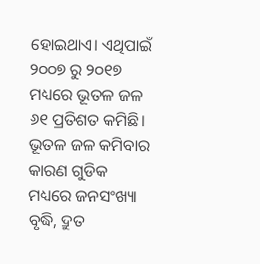ହୋଇଥାଏ। ଏଥିପାଇଁ ୨୦୦୭ ରୁ ୨୦୧୭ ମଧ୍ୟରେ ଭୂତଳ ଜଳ ୬୧ ପ୍ରତିଶତ କମିଛି। ଭୂତଳ ଜଳ କମିବାର କାରଣ ଗୁଡିକ ମଧ୍ୟରେ ଜନସଂଖ୍ୟା ବୃଦ୍ଧି, ଦ୍ରୁତ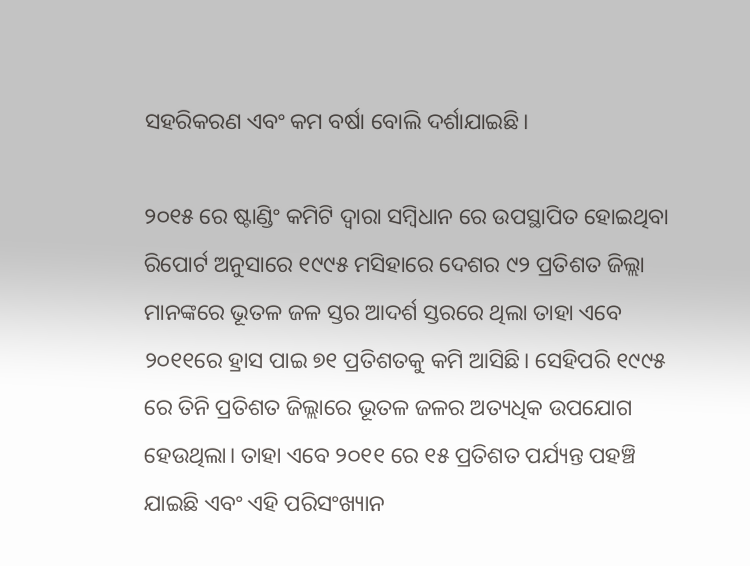ସହରିକରଣ ଏବଂ କମ ବର୍ଷା ବୋଲି ଦର୍ଶାଯାଇଛି।

୨୦୧୫ ରେ ଷ୍ଟାଣ୍ଡିଂ କମିଟି ଦ୍ଵାରା ସମ୍ବିଧାନ ରେ ଉପସ୍ଥାପିତ ହୋଇଥିବା ରିପୋର୍ଟ ଅନୁସାରେ ୧୯୯୫ ମସିହାରେ ଦେଶର ୯୨ ପ୍ରତିଶତ ଜିଲ୍ଲା ମାନଙ୍କରେ ଭୂତଳ ଜଳ ସ୍ତର ଆଦର୍ଶ ସ୍ତରରେ ଥିଲା ତାହା ଏବେ ୨୦୧୧ରେ ହ୍ରାସ ପାଇ ୭୧ ପ୍ରତିଶତକୁ କମି ଆସିଛି। ସେହିପରି ୧୯୯୫ ରେ ତିନି ପ୍ରତିଶତ ଜିଲ୍ଲାରେ ଭୂତଳ ଜଳର ଅତ୍ୟଧିକ ଉପଯୋଗ ହେଉଥିଲା। ତାହା ଏବେ ୨୦୧୧ ରେ ୧୫ ପ୍ରତିଶତ ପର୍ଯ୍ୟନ୍ତ ପହଞ୍ଚି ଯାଇଛି ଏବଂ ଏହି ପରିସଂଖ୍ୟାନ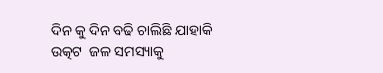ଦିନ କୁ ଦିନ ବଢି ଚାଲିଛି ଯାହାକି  ଉତ୍କଟ  ଜଳ ସମସ୍ୟାକୁ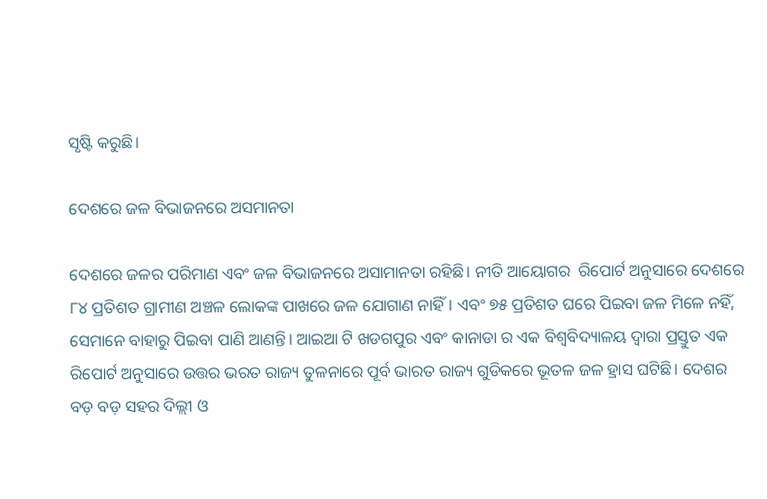ସୃଷ୍ଟି କରୁଛି।

ଦେଶରେ ଜଳ ବିଭାଜନରେ ଅସମାନତା

ଦେଶରେ ଜଳର ପରିମାଣ ଏବଂ ଜଳ ବିଭାଜନରେ ଅସାମାନତା ରହିଛି। ନୀତି ଆୟୋଗର  ରିପୋର୍ଟ ଅନୁସାରେ ଦେଶରେ ୮୪ ପ୍ରତିଶତ ଗ୍ରାମୀଣ ଅଞ୍ଚଳ ଲୋକଙ୍କ ପାଖରେ ଜଳ ଯୋଗାଣ ନାହିଁ। ଏବଂ ୭୫ ପ୍ରତିଶତ ଘରେ ପିଇବା ଜଳ ମିଳେ ନହିଁ, ସେମାନେ ବାହାରୁ ପିଇବା ପାଣି ଆଣନ୍ତି। ଆଇଆ ଟି ଖଡଗପୁର ଏବଂ କାନାଡା ର ଏକ ବିଶ୍ୱବିଦ୍ୟାଳୟ ଦ୍ଵାରା ପ୍ରସ୍ତୁତ ଏକ ରିପୋର୍ଟ ଅନୁସାରେ ଉତ୍ତର ଭରତ ରାଜ୍ୟ ତୁଳନାରେ ପୂର୍ବ ଭାରତ ରାଜ୍ୟ ଗୁଡିକରେ ଭୂତଳ ଜଳ ହ୍ରାସ ଘଟିଛି। ଦେଶର ବଡ଼ ବଡ଼ ସହର ଦିଲ୍ଲୀ ଓ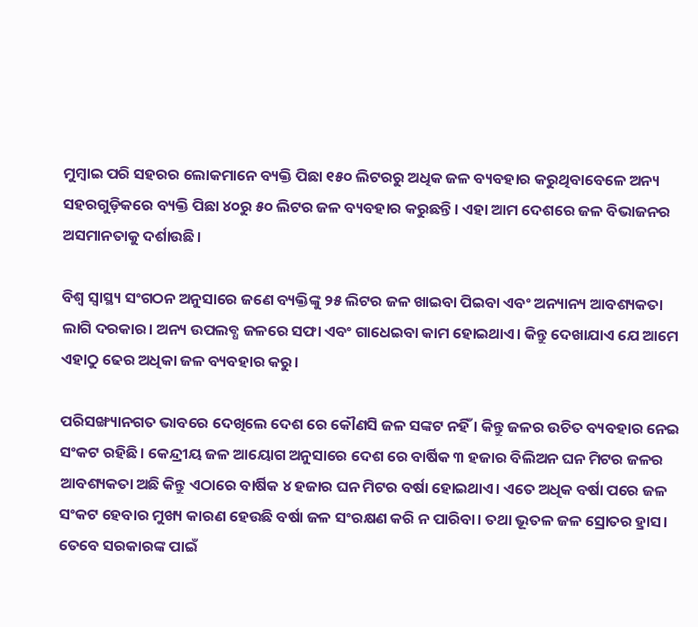ମୁମ୍ବାଇ ପରି ସହରର ଲୋକମାନେ ବ୍ୟକ୍ତି ପିଛା ୧୫୦ ଲିଟରରୁ ଅଧିକ ଜଳ ବ୍ୟବହାର କରୁଥିବାବେଳେ ଅନ୍ୟ ସହରଗୁଡ଼ିକରେ ବ୍ୟକ୍ତି ପିଛା ୪୦ରୁ ୫୦ ଲିଟର ଜଳ ବ୍ୟବହାର କରୁଛନ୍ତି। ଏହା ଆମ ଦେଶରେ ଜଳ ବିଭାଜନର ଅସମାନତାକୁ ଦର୍ଶାଉଛି।

ବିଶ୍ଵ ସ୍ୱାସ୍ଥ୍ୟ ସଂଗଠନ ଅନୁସାରେ ଜଣେ ବ୍ୟକ୍ତିଙ୍କୁ ୨୫ ଲିଟର ଜଳ ଖାଇବା ପିଇବା ଏବଂ ଅନ୍ୟାନ୍ୟ ଆବଶ୍ୟକତା ଲାଗି ଦରକାର। ଅନ୍ୟ ଉପଲବ୍ଧ ଜଳରେ ସଫା ଏବଂ ଗାଧେଇବା କାମ ହୋଇଥାଏ। କିନ୍ତୁ ଦେଖାଯାଏ ଯେ ଆମେ ଏହାଠୁ ଢେର ଅଧିକା ଜଳ ବ୍ୟବହାର କରୁ।

ପରିସଙ୍ଖ୍ୟାନଗତ ଭାବରେ ଦେଖିଲେ ଦେଶ ରେ କୌଣସି ଜଳ ସଙ୍କଟ ନହିଁ । କିନ୍ତୁ ଜଳର ଉଚିତ ବ୍ୟବହାର ନେଇ ସଂକଟ ରହିଛି। କେନ୍ଦ୍ରୀୟ ଜଳ ଆୟୋଗ ଅନୁସାରେ ଦେଶ ରେ ବାର୍ଷିକ ୩ ହଜାର ବିଲିଅନ ଘନ ମିଟର ଜଳର ଆବଶ୍ୟକତା ଅଛି କିନ୍ତୁ ଏଠାରେ ବାର୍ଷିକ ୪ ହଜାର ଘନ ମିଟର ବର୍ଷା ହୋଇଥାଏ। ଏତେ ଅଧିକ ବର୍ଷା ପରେ ଜଳ ସଂକଟ ହେବାର ମୁଖ୍ୟ କାରଣ ହେଉଛି ବର୍ଷା ଜଳ ସଂରକ୍ଷଣ କରି ନ ପାରିବା। ତଥା ଭୂତଳ ଜଳ ସ୍ରୋତର ହ୍ରାସ। ତେବେ ସରକାରଙ୍କ ପାଇଁ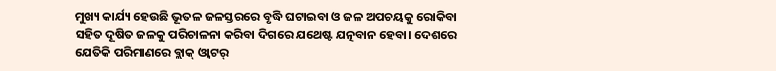ମୁଖ୍ୟ କାର୍ଯ୍ୟ ହେଉଛି ଭୂତଳ ଜଳସ୍ତରରେ ବୃଦ୍ଧି ଘଟାଇବା ଓ ଜଳ ଅପଚୟକୁ ରୋକିବା ସହିତ ଦୂଷିତ ଜଳକୁ ପରିଚାଳନା କରିବା ଦିଗରେ ଯଥେଷ୍ଟ ଯତ୍ନବାନ ହେବା। ଦେଶରେ ଯେତିକି ପରିମାଣରେ ବ୍ଲାକ୍‌ ଓ୍ବାଟର୍‌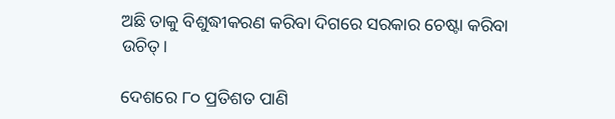ଅଛି ତାକୁ ବିଶୁଦ୍ଧୀକରଣ କରିବା ଦିଗରେ ସରକାର ଚେଷ୍ଟା କରିବା ଉଚିତ୍‌।

ଦେଶରେ ୮୦ ପ୍ରତିଶତ ପାଣି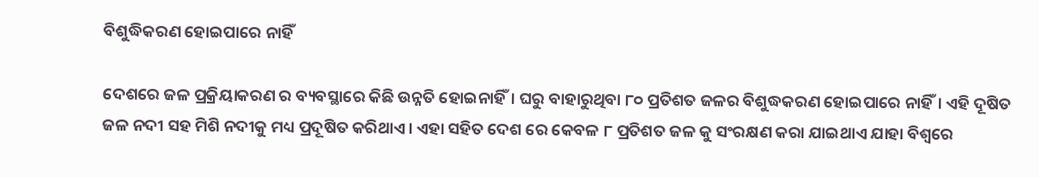ବିଶୁଦ୍ଧିକରଣ ହୋଇପାରେ ନାହିଁ

ଦେଶରେ ଜଳ ପ୍ରକ୍ରିୟାକରଣ ର ବ୍ୟବସ୍ଥାରେ କିଛି ଉନ୍ନତି ହୋଇନାହିଁ। ଘରୁ ବାହାରୁଥିବା ୮୦ ପ୍ରତିଶତ ଜଳର ବିଶୁଦ୍ଧକରଣ ହୋଇପାରେ ନାହିଁ। ଏହି ଦୂଷିତ ଜଳ ନଦୀ ସହ ମିଶି ନଦୀକୁ ମଧ୍ୟ ପ୍ରଦୂଷିତ କରିଥାଏ। ଏହା ସହିତ ଦେଶ ରେ କେବଳ ୮ ପ୍ରତିଶତ ଜଳ କୁ ସଂରକ୍ଷଣ କରା ଯାଇଥାଏ ଯାହା ବିଶ୍ଵରେ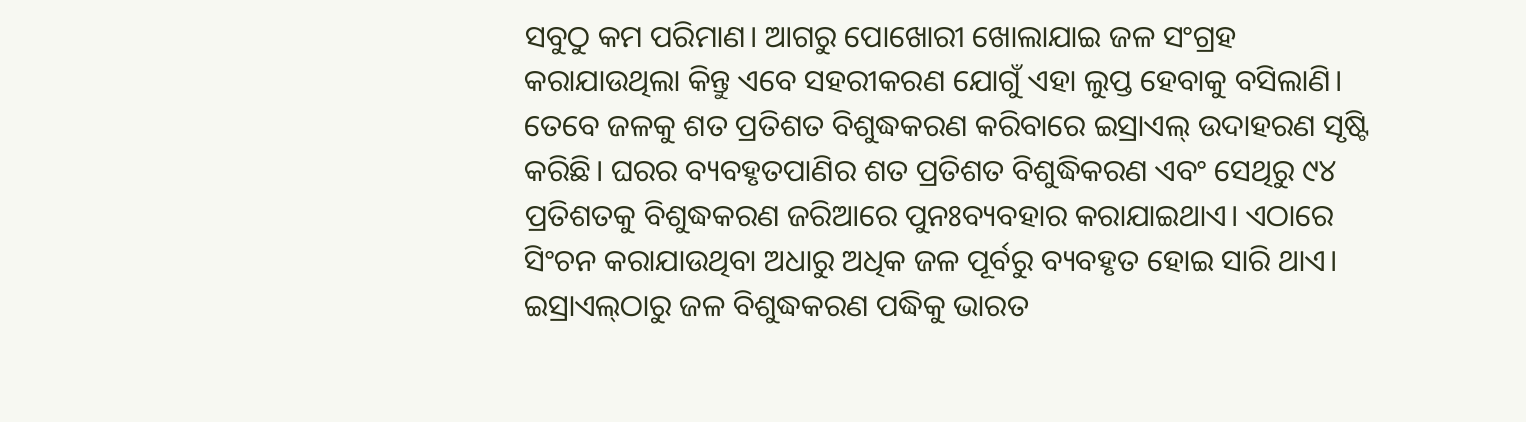ସବୁଠୁ କମ ପରିମାଣ। ଆଗରୁ ପୋଖୋରୀ ଖୋଲାଯାଇ ଜଳ ସଂଗ୍ରହ କରାଯାଉଥିଲା କିନ୍ତୁ ଏବେ ସହରୀକରଣ ଯୋଗୁଁ ଏହା ଲୁପ୍ତ ହେବାକୁ ବସିଲାଣି। ତେବେ ଜଳକୁ ଶତ ପ୍ରତିଶତ ବିଶୁଦ୍ଧକରଣ କରିବାରେ ଇସ୍ରାଏଲ୍‌ ଉଦାହରଣ ସୃଷ୍ଟି କରିଛି। ଘରର ବ୍ୟବହୃତପାଣିର ଶତ ପ୍ରତିଶତ ବିଶୁଦ୍ଧିକରଣ ଏବଂ ସେଥିରୁ ୯୪ ପ୍ରତିଶତକୁ ବିଶୁଦ୍ଧକରଣ ଜରିଆରେ ପୁନଃବ୍ୟବହାର କରାଯାଇଥାଏ। ଏଠାରେ ସିଂଚନ କରାଯାଉଥିବା ଅଧାରୁ ଅଧିକ ଜଳ ପୂର୍ବରୁ ବ୍ୟବହୃତ ହୋଇ ସାରି ଥାଏ। ଇସ୍ରାଏଲ୍‌ଠାରୁ ଜଳ ବିଶୁଦ୍ଧକରଣ ପଦ୍ଧିକୁ ଭାରତ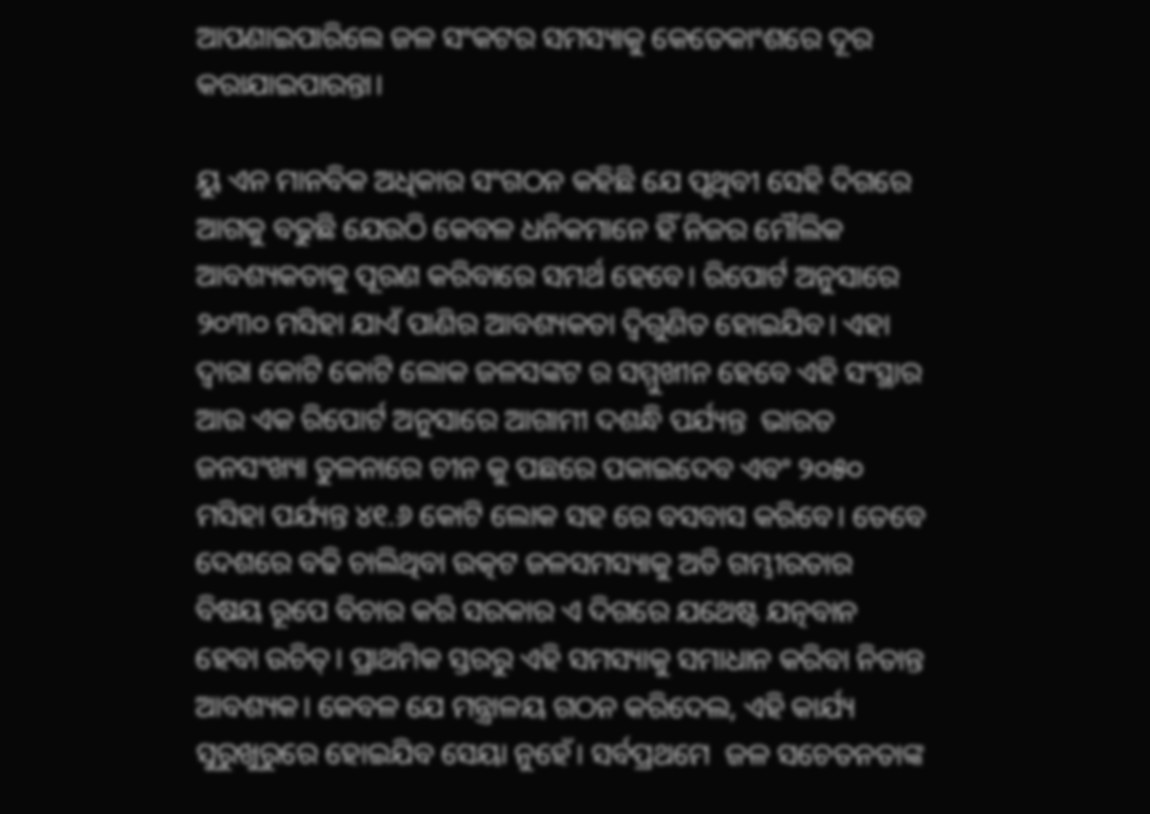ଆପଣାଇପାରିଲେ ଜଳ ସଂକଟର ସମସ୍ୟାକୁ କେତେକାଂଶରେ ଦୂର କରାଯାଇପାରନ୍ତା।

ୟୁ ଏନ ମାନବିକ ଅଧିକାର ସଂଗଠନ କହିଛି ଯେ ପୃଥିବୀ ସେହି ଦିଗରେ ଆଗକୁ ବଢୁଛି ଯେଉଠି କେବଳ ଧନିକମାନେ ହିଁ ନିଜର ମୌଲିକ ଆବଶ୍ୟକତାକୁ ପୂରଣ କରିବାରେ ସମର୍ଥ ହେବେ। ରିପୋର୍ଟ ଅନୁସାରେ ୨୦୩୦ ମସିହା ଯାଏଁ ପାଣିର ଆବଶ୍ୟକତା ଦ୍ଵିଗୁଣିତ ହୋଇଯିବ। ଏହା ଦ୍ଵାରା କୋଟି କୋଟି ଲୋକ ଜଳସଙ୍କଟ ର ସମ୍ମୁଖୀନ ହେବେ ଏହି ସଂସ୍ଥାର ଆଉ ଏକ ରିପୋର୍ଟ ଅନୁସାରେ ଆଗାମୀ ଦଶନ୍ଧି ପର୍ଯ୍ୟନ୍ତ  ଭାରତ ଜନସଂଖ୍ୟା ତୁଳନାରେ ଚୀନ କୁ ପଛରେ ପକାଇଦେବ ଏବଂ ୨୦୫୦ ମସିହା ପର୍ଯ୍ୟନ୍ତ ୪୧.୬ କୋଟି ଲୋକ ସହ ରେ ବସବାସ କରିବେ। ତେବେ ଦେଶରେ ବଢି ଚାଲିଥିବା ଉତ୍କଟ ଜଳସମସ୍ୟାକୁ ଅତି ଗମ୍ଭୀରତାର ବିଷୟ ରୂପେ ବିଚାର କରି ସରକାର ଏ ଦିଗରେ ଯଥେଷ୍ଟ ଯତ୍ନବାନ ହେବା ଉଚିତ୍‌। ପ୍ରାଥମିକ ସ୍ତରରୁ ଏହି ସମସ୍ୟାକୁ ସମାଧାନ କରିବା ନିତାନ୍ତ ଆବଶ୍ୟକ। କେବଳ ଯେ ମନ୍ତ୍ରାଳୟ ଗଠନ କରିଦେଲ, ଏହି କାର୍ଯ୍ୟ ସୁରୁଖୁରୁରେ ହୋଇଯିବ ସେୟା ନୁହେଁ। ସର୍ବପ୍ରଥମେ  ଜଳ ସଚେତନତାଙ୍କ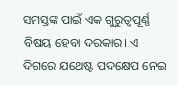ସମସ୍ତଙ୍କ ପାଇଁ ଏକ ଗୁରୁତ୍ବପୂର୍ଣ୍ଣ ବିଷୟ ହେବା ଦରକାର। ଏ ଦିଗରେ ଯଥେଷ୍ଟ ପଦକ୍ଷେପ ନେଇ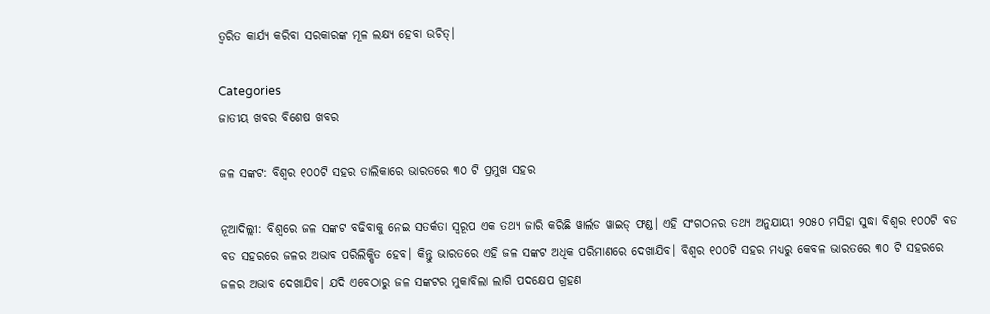ତ୍ବରିତ କାର୍ଯ୍ୟ କରିବା ସରକାରଙ୍କ ମୂଳ ଲକ୍ଷ୍ୟ ହେବା ଉଚିତ୍‌।

Categories
ଜାତୀୟ ଖବର ବିଶେଷ ଖବର

ଜଳ ସଙ୍କଟ: ବିଶ୍ଵର ୧୦୦ଟି ସହର ତାଲିକାରେ ଭାରତରେ ୩୦ ଟି ପ୍ରମୁଖ ସହର

ନୂଆଦିଲ୍ଲୀ: ବିଶ୍ବରେ ଜଳ ସଙ୍କଟ ବଢିବାକୁ ନେଇ ସତର୍କତା ସ୍ୱରୂପ ଏକ ତଥ୍ୟ ଜାରି କରିଛି ୱାର୍ଲଡ ୱାଇଡ୍‌ ଫଣ୍ଡ। ଏହି ସଂଗଠନର ତଥ୍ୟ ଅନୁଯାୟୀ ୨୦୫୦ ମସିହା ସୁଦ୍ଧା ବିଶ୍ଵର ୧୦୦ଟି ବଡ ବଡ ସହରରେ ଜଳର ଅଭାବ ପରିଲିକ୍ଷିତ ହେବ। କିନ୍ତୁ ଭାରତରେ ଏହି ଜଳ ସଙ୍କଟ ଅଧିକ ପରିମାଣରେ ଦେଖାଯିବ। ବିଶ୍ଵର ୧୦୦ଟି ସହର ମଧ୍ୟରୁ କେବଳ ଭାରତରେ ୩୦ ଟି ସହରରେ ଜଳର ଅଭାବ ଦେଖାଯିବ। ଯଦି ଏବେଠାରୁ ଜଳ ସଙ୍କଟର ମୁକାବିଲା ଲାଗି ପଦକ୍ଷେପ ଗ୍ରହଣ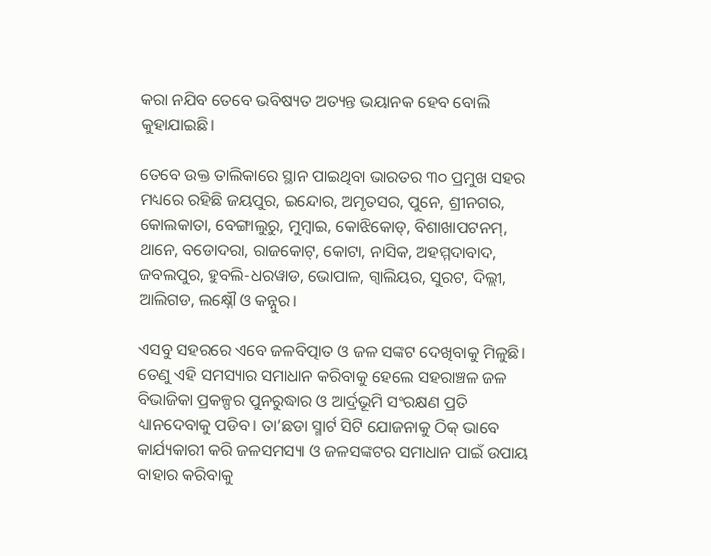କରା ନଯିବ ତେବେ ଭବିଷ୍ୟତ ଅତ୍ୟନ୍ତ ଭୟାନକ ହେବ ବୋଲି କୁହାଯାଇଛି।

ତେବେ ଉକ୍ତ ତାଲିକାରେ ସ୍ଥାନ ପାଇଥିବା ଭାରତର ୩୦ ପ୍ରମୁଖ ସହର ମଧ୍ୟରେ ରହିଛି ଜୟପୁର, ଇନ୍ଦୋର, ଅମୃତସର, ପୁନେ, ଶ୍ରୀନଗର, କୋଲକାତା, ବେଙ୍ଗାଲୁରୁ, ମୁମ୍ବାଇ, କୋଝିକୋଡ୍‌, ବିଶାଖାପଟନମ୍‌, ଥାନେ, ବଡୋଦରା, ରାଜକୋଟ୍‌, କୋଟା, ନାସିକ, ଅହମ୍ମଦାବାଦ, ଜବଲପୁର, ହୁବଲି-ଧରୱାଡ, ଭୋପାଳ, ଗ୍ୱାଲିୟର, ସୁରଟ, ଦିଲ୍ଲୀ, ଆଲିଗଡ, ଲକ୍ଷ୍ନୌ ଓ କନ୍ନୁର।

ଏସବୁ ସହରରେ ଏବେ ଜଳବିତ୍ପାତ ଓ ଜଳ ସଙ୍କଟ ଦେଖିବାକୁ ମିଳୁଛି। ତେଣୁ ଏହି ସମସ୍ୟାର ସମାଧାନ କରିବାକୁ ହେଲେ ସହରାଞ୍ଚଳ ଜଳ ବିଭାଜିକା ପ୍ରକଳ୍ପର ପୁନରୁଦ୍ଧାର ଓ ଆର୍ଦ୍ରଭୂମି ସଂରକ୍ଷଣ ପ୍ରତି ଧ୍ୟାନଦେବାକୁ ପଡିବ। ତା’ଛଡା ସ୍ମାର୍ଟ ସିଟି ଯୋଜନାକୁ ଠିକ୍‌ ଭାବେ କାର୍ଯ୍ୟକାରୀ କରି ଜଳସମସ୍ୟା ଓ ଜଳସଙ୍କଟର ସମାଧାନ ପାଇଁ ଉପାୟ ବାହାର କରିବାକୁ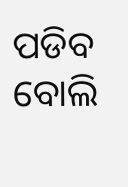ପଡିବ ବୋଲି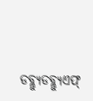ଡବ୍ଲ୍ୟୁଡବ୍ଲ୍ୟୁଏଫ୍‌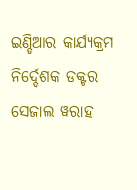ଇଣ୍ଡିଆର କାର୍ଯ୍ୟକ୍ରମ ନିର୍ଦ୍ଦେଶକ ଡକ୍ଟର ସେଜାଲ ୱରାହ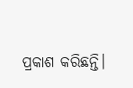ପ୍ରକାଶ କରିଛନ୍ତି।